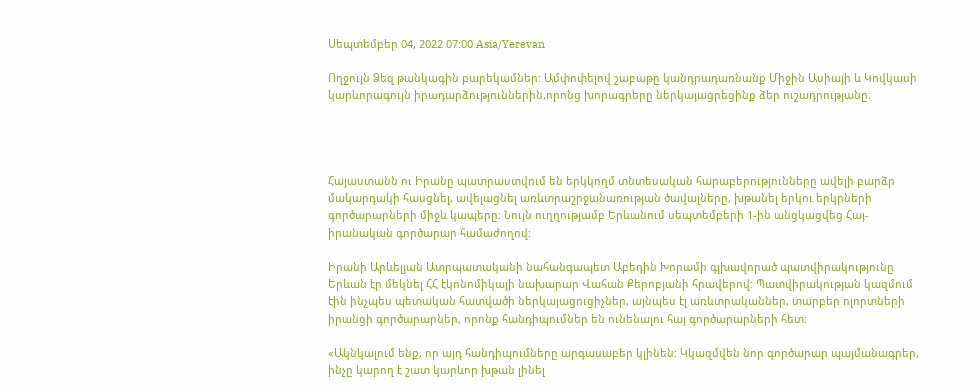Սեպտեմբեր 04, 2022 07:00 Asia/Yerevan

Ողջույն Ձեզ թանկագին բարեկամներ: Ամփոփելով շաբաթը կանդրադառնանք Միջին Ասիայի և Կովկասի կարևորագույն իրադարձություններին,որոնց խորագրերը ներկայացրեցինք ձեր ուշադրությանը։




Հայաստանն ու Իրանը պատրաստվում են երկկողմ տնտեսական հարաբերությունները ավելի բարձր մակարդակի հասցնել, ավելացնել առևտրաշրջանառության ծավալները, խթանել երկու երկրների գործարարների միջև կապերը: Նույն ուղղությամբ Երևանում սեպտեմբերի 1-ին անցկացվեց Հայ-իրանական գործարար համաժողով:

Իրանի Արևելյան Ատրպատականի նահանգապետ Աբեդին Խորամի գլխավորած պատվիրակությունը Երևան էր մեկնել ՀՀ էկոնոմիկայի նախարար Վահան Քերոբյանի հրավերով: Պատվիրակության կազմում էին ինչպես պետական հատվածի ներկայացուցիչներ, այնպես էլ առևտրականներ, տարբեր ոլորտների իրանցի գործարարներ, որոնք հանդիպումներ են ունենալու հայ գործարարների հետ:

«Ակնկալում ենք, որ այդ հանդիպումները արգասաբեր կլինեն: Կկազմվեն նոր գործարար պայմանագրեր, ինչը կարող է շատ կարևոր խթան լինել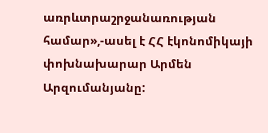առրևտրաշրջանառության համար»,-ասել է ՀՀ էկոնոմիկայի փոխնախարար Արմեն Արզումանյանը: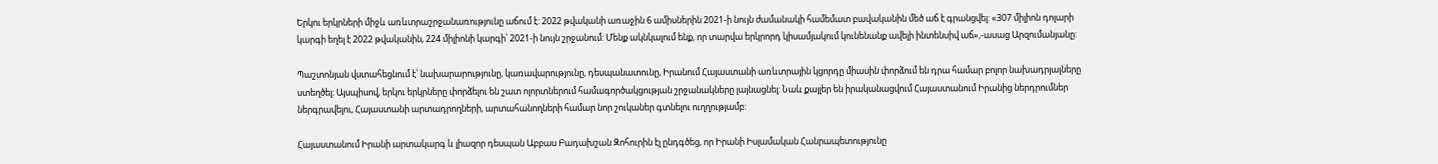Երկու երկրների միջև առևտրաշրջանառությունը աճում է: 2022 թվականի առաջին 6 ամիսներին 2021-ի նույն ժամանակի համեմատ բավականին մեծ աճ է գրանցվել: «307 միլիոն դոլարի կարգի եղել է 2022 թվականին, 224 միլիոնի կարգի՝ 2021-ի նույն շրջանում: Մենք ակնկալում ենք, որ տարվա երկրորդ կիսամյակում կունենանք ավելի ինտենսիվ աճ»,-ասաց Արզումանյանը:

Պաշտոնյան վստահեցնում է՝ նախարարությունը, կառավարությունը, դեսպանատունը, Իրանում Հայաստանի առևտրային կցորդը միասին փորձում են դրա համար բոլոր նախադրյալները ստեղծել: Այսպիսով, երկու երկրները փորձելու են շատ ոլորտներում համագործակցության շրջանակները լայնացնել: Նաև քայլեր են իրականացվում Հայաստանում Իրանից ներդրումներ ներգրավելու, Հայաստանի արտադրողների, արտահանողների համար նոր շուկաներ գտնելու ուղղությամբ:

Հայաստանում Իրանի արտակարգ և լիազոր դեսպան Աբբաս Բադախշան Զոհուրին էլ ընդգծեց, որ Իրանի Իսլամական Հանրապետությունը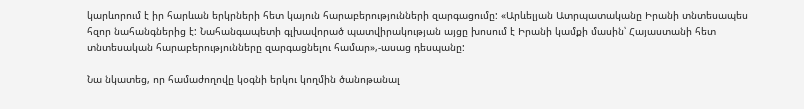կարևորում է իր հարևան երկրների հետ կայուն հարաբերությունների զարգացումը: «Արևելյան Ատրպատականը Իրանի տնտեսապես հզոր նահանգներից է: Նահանգապետի գլխավորած պատվիրակության այցը խոսում է Իրանի կամքի մասին՝ Հայաստանի հետ տնտեսական հարաբերությունները զարգացնելու համար»,-ասաց դեսպանը:

Նա նկատեց, որ համաժողովը կօգնի երկու կողմին ծանոթանալ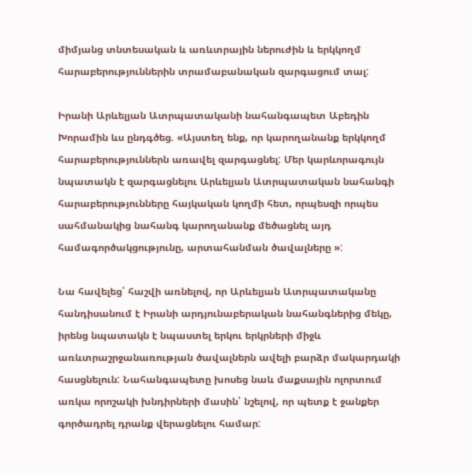միմյանց տնտեսական և առևտրային ներուժին և երկկողմ հարաբերություններին տրամաբանական զարգացում տալ:

Իրանի Արևելյան Ատրպատականի նահանգապետ Աբեդին Խորամին ևս ընդգծեց. «Այստեղ ենք, որ կարողանանք երկկողմ հարաբերություններն առավել զարգացնել: Մեր կարևորագույն նպատակն է զարգացնելու Արևելյան Ատրպատական նահանգի հարաբերությունները հայկական կողմի հետ, որպեսզի որպես սահմանակից նահանգ կարողանանք մեծացնել այդ համագործակցությունը, արտահանման ծավալները »:

Նա հավելեց՝ հաշվի առնելով, որ Արևելյան Ատրպատականը հանդիսանում է Իրանի արդյունաբերական նահանգներից մեկը, իրենց նպատակն է նպաստել երկու երկրների միջև առևտրաշրջանառության ծավալներն ավելի բարձր մակարդակի հասցնելուն: Նահանգապետը խոսեց նաև մաքսային ոլորտում առկա որոշակի խնդիրների մասին՝ նշելով, որ պետք է ջանքեր գործադրել դրանք վերացնելու համար: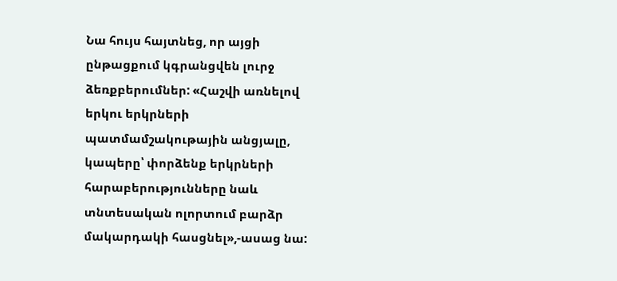Նա հույս հայտնեց, որ այցի ընթացքում կգրանցվեն լուրջ ձեռքբերումներ: «Հաշվի առնելով երկու երկրների պատմամշակութային անցյալը, կապերը՝ փորձենք երկրների հարաբերությունները նաև տնտեսական ոլորտում բարձր մակարդակի հասցնել»,-ասաց նա: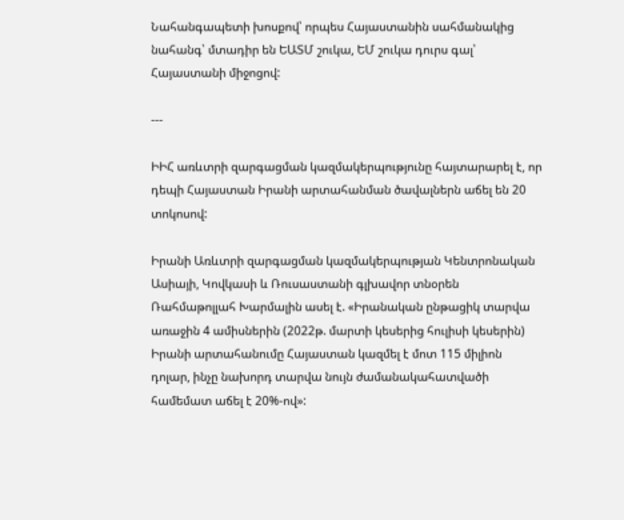Նահանգապետի խոսքով՝ որպես Հայաստանին սահմանակից նահանգ՝ մտադիր են ԵԱՏՄ շուկա, ԵՄ շուկա դուրս գալ՝ Հայաստանի միջոցով:

---

ԻԻՀ առևտրի զարգացման կազմակերպությունը հայտարարել է, որ դեպի Հայաստան Իրանի արտահանման ծավալներն աճել են 20 տոկոսով:

Իրանի Առևտրի զարգացման կազմակերպության Կենտրոնական Ասիայի, Կովկասի և Ռուսաստանի գլխավոր տնօրեն Ռահմաթոլլահ Խարմալին ասել է. «Իրանական ընթացիկ տարվա առաջին 4 ամիսներին (2022թ. մարտի կեսերից հուլիսի կեսերին) Իրանի արտահանումը Հայաստան կազմել է մոտ 115 միլիոն դոլար, ինչը նախորդ տարվա նույն ժամանակահատվածի համեմատ աճել է 20%-ով»: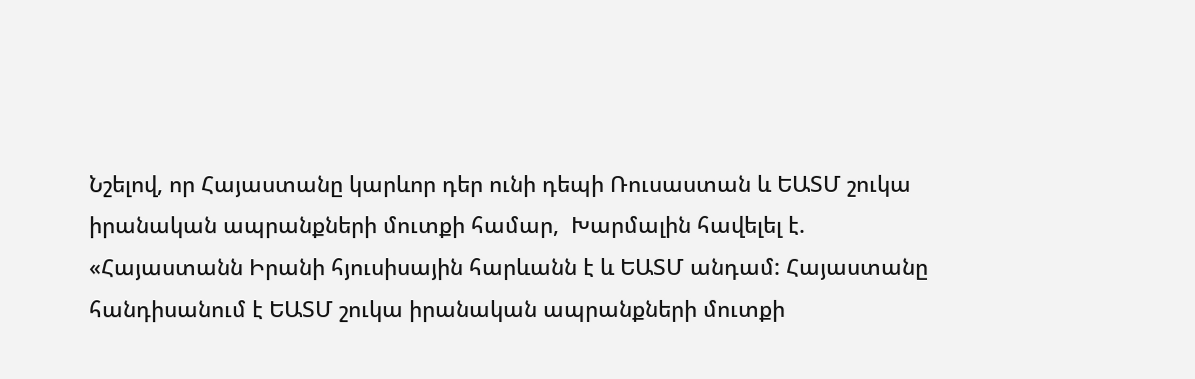Նշելով, որ Հայաստանը կարևոր դեր ունի դեպի Ռուսաստան և ԵԱՏՄ շուկա իրանական ապրանքների մուտքի համար,  Խարմալին հավելել է. «Հայաստանն Իրանի հյուսիսային հարևանն է և ԵԱՏՄ անդամ: Հայաստանը հանդիսանում է ԵԱՏՄ շուկա իրանական ապրանքների մուտքի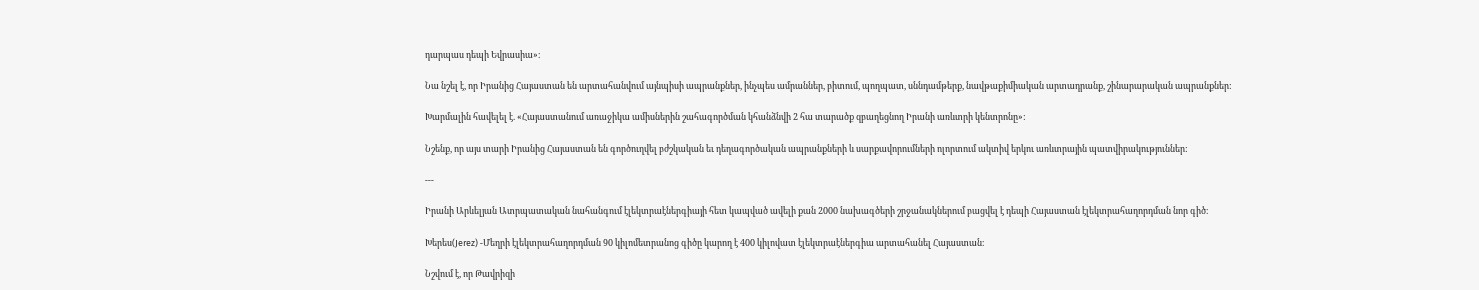դարպաս դեպի Եվրասիա»։

Նա նշել է, որ Իրանից Հայաստան են արտահանվում այնպիսի ապրանքներ, ինչպես ամրաններ, բիտում, պողպատ, սննդամթերք, նավթաքիմիական արտադրանք, շինարարական ապրանքներ:

Խարմալին հավելել է. «Հայաստանում առաջիկա ամիսներին շահագործման կհանձնվի 2 հա տարածք զբաղեցնող Իրանի առևտրի կենտրոնը»:

Նշենք, որ այս տարի Իրանից Հայաստան են գործուղվել բժշկական եւ դեղագործական ապրանքների և սարքավորումների ոլորտում ակտիվ երկու առևտրային պատվիրակություններ:

---

Իրանի Արևելյան Ատրպատական նահանգում էլեկտրաէներգիայի հետ կապված ավելի քան 2000 նախագծերի շրջանակներում բացվել է դեպի Հայաստան էլեկտրահաղորդման նոր գիծ։

Խերես(Jerez) -Մեղրի էլեկտրահաղորդման 90 կիլոմետրանոց գիծը կարող է 400 կիլովատ էլեկտրաէներգիա արտահանել Հայաստան։

Նշվում է, որ Թավրիզի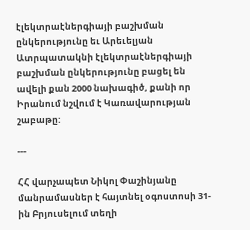էլեկտրաէներգիայի բաշխման ընկերությունը եւ Արեւելյան Ատրպատակնի էլեկտրաէներգիայի բաշխման ընկերությունը բացել են ավելի քան 2000 նախագիծ, քանի որ Իրանում նշվում է Կառավարության շաբաթը:

---

ՀՀ վարչապետ Նիկոլ Փաշինյանը մանրամասներ է հայտնել օգոստոսի 31-ին Բրյուսելում տեղի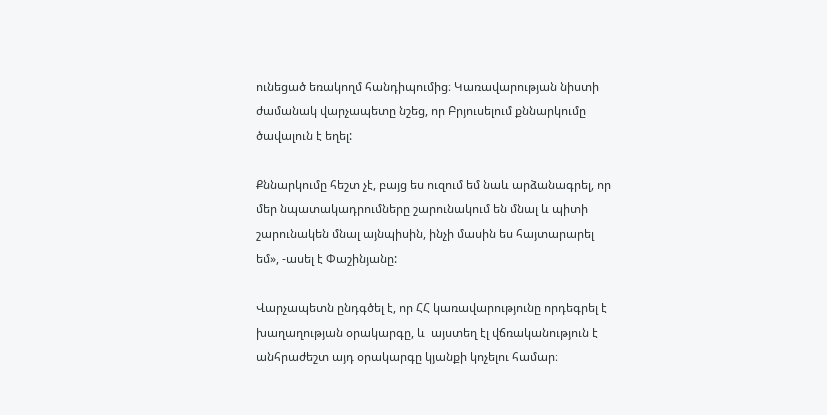ունեցած եռակողմ հանդիպումից։ Կառավարության նիստի ժամանակ վարչապետը նշեց, որ Բրյուսելում քննարկումը ծավալուն է եղել:

Քննարկումը հեշտ չէ, բայց ես ուզում եմ նաև արձանագրել, որ մեր նպատակադրումները շարունակում են մնալ և պիտի շարունակեն մնալ այնպիսին, ինչի մասին ես հայտարարել եմ», -ասել է Փաշինյանը:

Վարչապետն ընդգծել է, որ ՀՀ կառավարությունը որդեգրել է խաղաղության օրակարգը, և  այստեղ էլ վճռականություն է անհրաժեշտ այդ օրակարգը կյանքի կոչելու համար։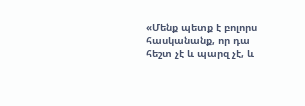«Մենք պետք է բոլորս հասկանանք, որ դա հեշտ չէ և պարզ չէ, և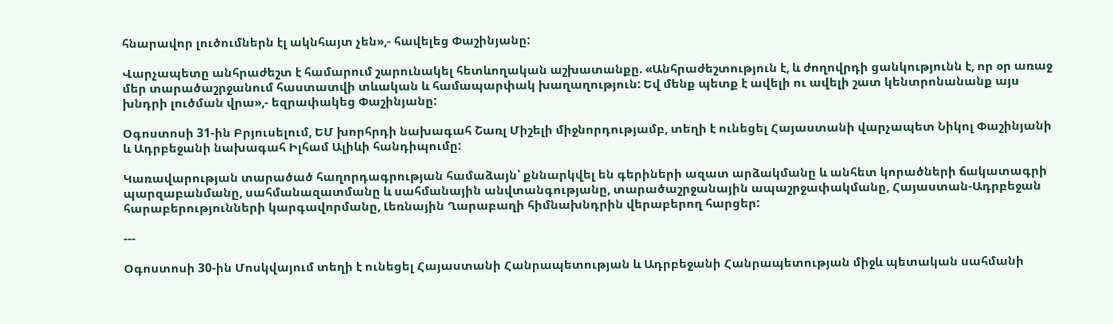հնարավոր լուծումներն էլ ակնհայտ չեն»,- հավելեց Փաշինյանը:

Վարչապետը անհրաժեշտ է համարում շարունակել հետևողական աշխատանքը. «Անհրաժեշտություն է, և ժողովրդի ցանկությունն է, որ օր առաջ մեր տարածաշրջանում հաստատվի տևական և համապարփակ խաղաղություն: Եվ մենք պետք է ավելի ու ավելի շատ կենտրոնանանք այս խնդրի լուծման վրա»,- եզրափակեց Փաշինյանը:

Օգոստոսի 31-ին Բրյուսելում, ԵՄ խորհրդի նախագահ Շառլ Միշելի միջնորդությամբ, տեղի է ունեցել Հայաստանի վարչապետ Նիկոլ Փաշինյանի և Ադրբեջանի նախագահ Իլհամ Ալիևի հանդիպումը:

Կառավարության տարածած հաղորդագրության համաձայն՝ քննարկվել են գերիների ազատ արձակմանը և անհետ կորածների ճակատագրի պարզաբանմանը, սահմանազատմանը և սահմանային անվտանգությանը, տարածաշրջանային ապաշրջափակմանը, Հայաստան-Ադրբեջան հարաբերությունների կարգավորմանը, Լեռնային Ղարաբաղի հիմնախնդրին վերաբերող հարցեր:

---

Օգոստոսի 30-ին Մոսկվայում տեղի է ունեցել Հայաստանի Հանրապետության և Ադրբեջանի Հանրապետության միջև պետական սահմանի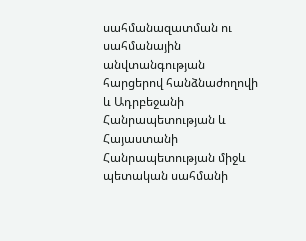սահմանազատման ու սահմանային անվտանգության հարցերով հանձնաժողովի և Ադրբեջանի Հանրապետության և Հայաստանի Հանրապետության միջև պետական սահմանի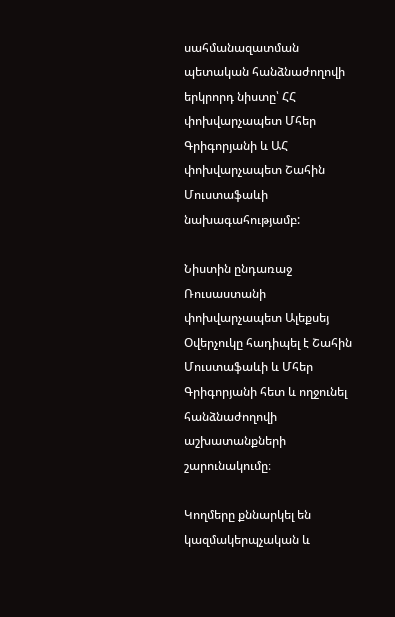սահմանազատման պետական հանձնաժողովի երկրորդ նիստը՝ ՀՀ փոխվարչապետ Մհեր Գրիգորյանի և ԱՀ փոխվարչապետ Շահին Մուստաֆաևի նախագահությամբ:

Նիստին ընդառաջ Ռուսաստանի փոխվարչապետ Ալեքսեյ Օվերչուկը հադիպել է Շահին Մուստաֆաևի և Մհեր Գրիգորյանի հետ և ողջունել հանձնաժողովի աշխատանքների շարունակումը։

Կողմերը քննարկել են կազմակերպչական և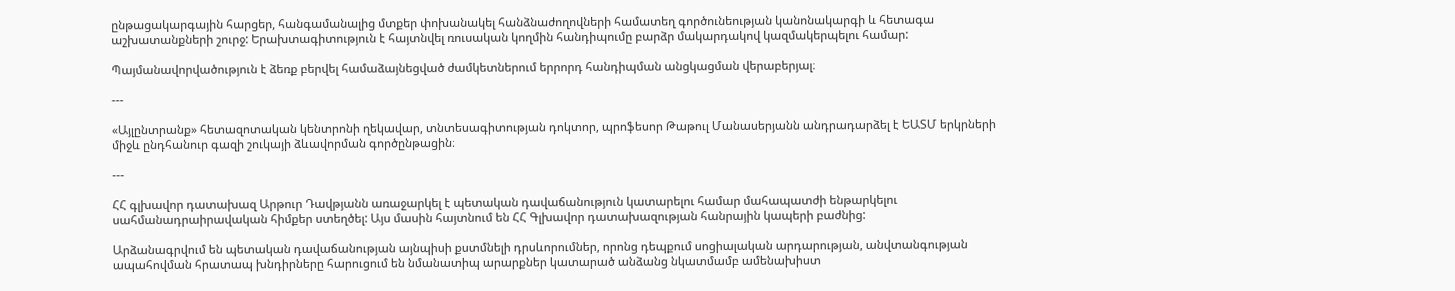ընթացակարգային հարցեր, հանգամանալից մտքեր փոխանակել հանձնաժողովների համատեղ գործունեության կանոնակարգի և հետագա աշխատանքների շուրջ: Երախտագիտություն է հայտնվել ռուսական կողմին հանդիպումը բարձր մակարդակով կազմակերպելու համար:

Պայմանավորվածություն է ձեռք բերվել համաձայնեցված ժամկետներում երրորդ հանդիպման անցկացման վերաբերյալ։

---

«Այլընտրանք» հետազոտական կենտրոնի ղեկավար, տնտեսագիտության դոկտոր, պրոֆեսոր Թաթուլ Մանասերյանն անդրադարձել է ԵԱՏՄ երկրների միջև ընդհանուր գազի շուկայի ձևավորման գործընթացին։

---

ՀՀ գլխավոր դատախազ Արթուր Դավթյանն առաջարկել է պետական դավաճանություն կատարելու համար մահապատժի ենթարկելու սահմանադրաիրավական հիմքեր ստեղծել: Այս մասին հայտնում են ՀՀ Գլխավոր դատախազության հանրային կապերի բաժնից:

Արձանագրվում են պետական դավաճանության այնպիսի քստմնելի դրսևորումներ, որոնց դեպքում սոցիալական արդարության, անվտանգության ապահովման հրատապ խնդիրները հարուցում են նմանատիպ արարքներ կատարած անձանց նկատմամբ ամենախիստ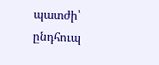պատժի՝ ընդհուպ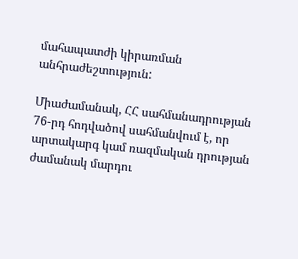մահապատժի կիրառման անհրաժեշտություն:

Միաժամանակ, ՀՀ սահմանադրության 76-րդ հոդվածով սահմանվում է, որ արտակարգ կամ ռազմական դրության ժամանակ մարդու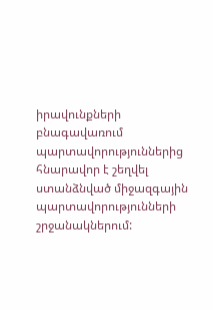իրավունքների բնագավառում պարտավորություններից հնարավոր է շեղվել  ստանձնված միջազգային պարտավորությունների շրջանակներում: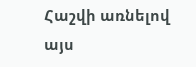Հաշվի առնելով այս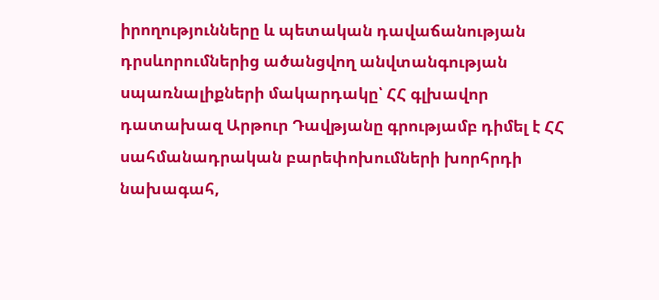իրողությունները և պետական դավաճանության դրսևորումներից ածանցվող անվտանգության սպառնալիքների մակարդակը՝ ՀՀ գլխավոր դատախազ Արթուր Դավթյանը գրությամբ դիմել է ՀՀ սահմանադրական բարեփոխումների խորհրդի նախագահ,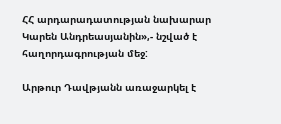ՀՀ արդարադատության նախարար Կարեն Անդրեասյանին»,- նշված է հաղորդագրության մեջ:

Արթուր Դավթյանն առաջարկել է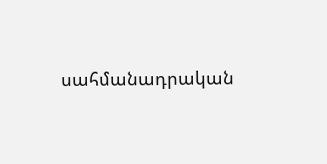սահմանադրական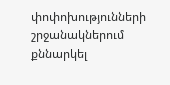փոփոխությունների շրջանակներում քննարկել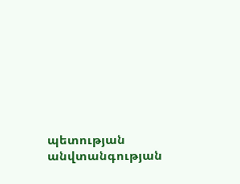պետության անվտանգության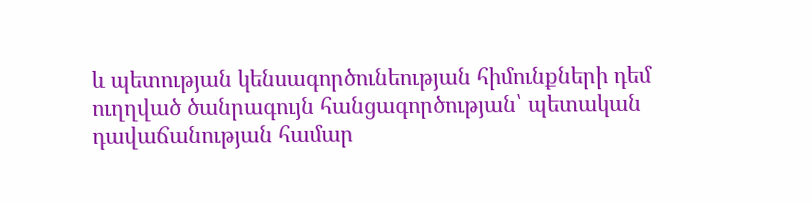և պետության կենսագործունեության հիմունքների դեմ ուղղված ծանրագույն հանցագործության՝ պետական դավաճանության համար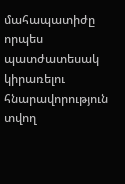մահապատիժը որպես պատժատեսակ կիրառելու հնարավորություն տվող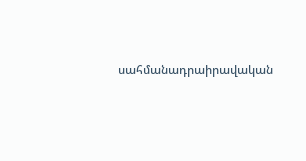սահմանադրաիրավական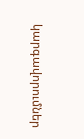կարգավորումներ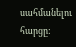սահմանելու հարցը: